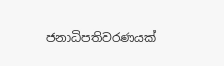ජනාධිපතිවරණයක්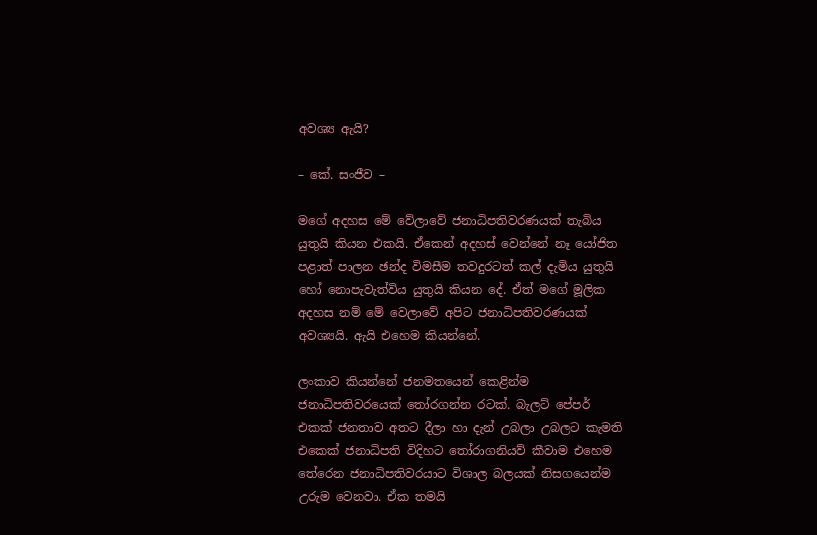අවශ්‍ය ඇයි?

– කේ. සංජීව –

මගේ අදහස මේ වේලාවේ ජනාධිපතිවරණයක් තැබිය යුතුයි කියන එකයි. ඒකෙන් අදහස් වෙන්නේ නෑ යෝජිත පළාත් පාලන ඡන්ද විමසීම තවදුරටත් කල් දැමිය යුතුයි හෝ නොපැවැත්විය යුතුයි කියන දේ. ඒත් මගේ මූලික අදහස නම් මේ වෙලාවේ අපිට ජනාධිපතිවරණයක් අවශ්‍යයි. ඇයි එහෙම කියන්නේ.

ලංකාව කියන්නේ ජනමතයෙන් කෙළින්ම ජනාධිපතිවරයෙක් තෝරගන්න රටක්. බැලට් පේපර් එකක් ජනතාව අතට දීලා හා දැන් උබලා උබලට කැමති එකෙක් ජනාධිපති විදිහට තෝරාගනියව් කීවාම එහෙම තේරෙන ජනාධිපතිවරයාට විශාල බලයක් නිසගයෙන්ම උරුම වෙනවා. ඒක තමයි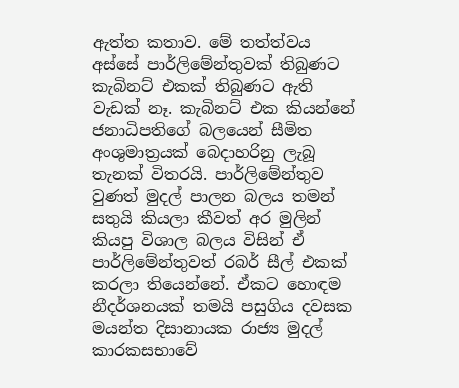ඇත්ත කතාව. මේ තත්ත්වය අස්සේ පාර්ලිමේන්තුවක් තිබුණට කැබිනට් එකක් තිබුණට ඇති වැඩක් නෑ. කැබිනට් එක කියන්නේ ජනාධිපතිගේ බලයෙන් සීමිත අංශුමාත්‍රයක් බෙදාහරිනු ලැබූ තැනක් විතරයි. පාර්ලිමේන්තුව වුණත් මුදල් පාලන බලය තමන් සතුයි කියලා කීවත් අර මුලින් කියපු විශාල බලය විසින් ඒ පාර්ලිමේන්තුවත් රබර් සීල් එකක් කරලා තියෙන්නේ. ඒකට හොඳම නීදර්ශනයක් තමයි පසුගිය දවසක මයන්ත දිසානායක රාජ්‍ය මුදල් කාරකසභාවේ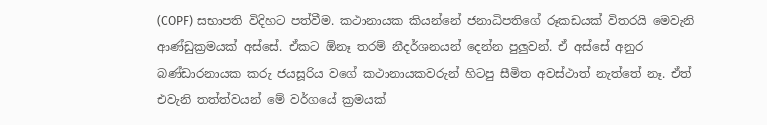(COPF) සභාපති විදිහට පත්වීම. කථානායක කියන්නේ ජනාධිපතිගේ රූකඩයක් විතරයි මෙවැනි ආණ්ඩුක්‍රමයක් අස්සේ. ඒකට ඕනෑ තරම් නීදර්ශනයන් දෙන්න පුලුවන්. ඒ අස්සේ අනුර බණ්ඩාරනායක කරු ජයසූරිය වගේ කථානායකවරුන් හිටපු සීමිත අවස්ථාත් නැත්තේ නෑ. ඒත් එවැනි තත්ත්වයන් මේ වර්ගයේ ක්‍රමයක්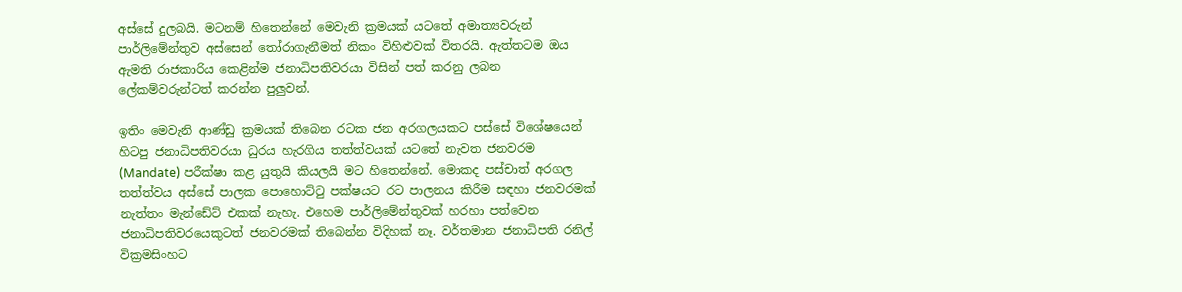අස්සේ දුලබයි. මටනම් හිතෙන්නේ මෙවැනි ක්‍රමයක් යටතේ අමාත්‍යවරුන් පාර්ලිමේන්තුව අස්සෙන් තෝරාගැනීමත් නිකං විහිළුවක් විතරයි. ඇත්තටම ඔය ඇමති රාජකාරිය කෙළින්ම ජනාධිපතිවරයා විසින් පත් කරනු ලබන ලේකම්වරුන්ටත් කරන්න පුලුවන්.

ඉතිං මෙවැනි ආණ්ඩු ක්‍රමයක් තිබෙන රටක ජන අරගලයකට පස්සේ විශේෂයෙන් හිටපු ජනාධිපතිවරයා ධුරය හැරගිය තත්ත්වයක් යටතේ නැවත ජනවරම (Mandate) පරීක්ෂා කළ යුතුයි කියලයි මට හිතෙන්නේ. මොකද පස්චාත් අරගල තත්ත්වය අස්සේ පාලක පොහොට්ටු පක්ෂයට රට පාලනය කිරීම සඳහා ජනවරමක් නැත්තං මැන්ඩේට් එකක් නැහැ. එහෙම පාර්ලිමේන්තුවක් හරහා පත්වෙන ජනාධිපතිවරයෙකුටත් ජනවරමක් තිබෙන්න විදිහක් නෑ. වර්තමාන ජනාධිපති රනිල් වික්‍රමසිංහට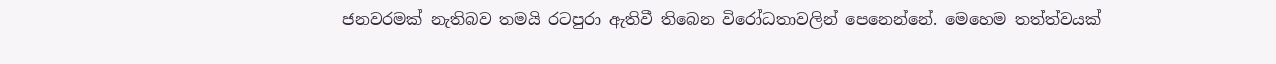ජනවරමක් නැතිබව තමයි රටපුරා ඇතිවී තිබෙන විරෝධතාවලින් පෙනෙන්නේ. මෙහෙම තත්ත්වයක්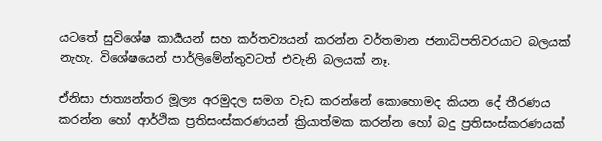යටතේ සුවිශේෂ කාර්‍යයන් සහ කර්තව්‍යයන් කරන්න වර්තමාන ජනාධිපතිවරයාට බලයක් නැහැ. විශේෂයෙන් පාර්ලිමේන්තුවටත් එවැනි බලයක් නෑ.

ඒනිසා ජාත්‍යන්තර මූල්‍ය අරමුදල සමග වැඩ කරන්නේ කොහොමද කියන දේ තීරණය කරන්න හෝ ආර්ථික ප්‍රතිසංස්කරණයන් ක්‍රියාත්මක කරන්න හෝ බදු ප්‍රතිසංස්කරණයක්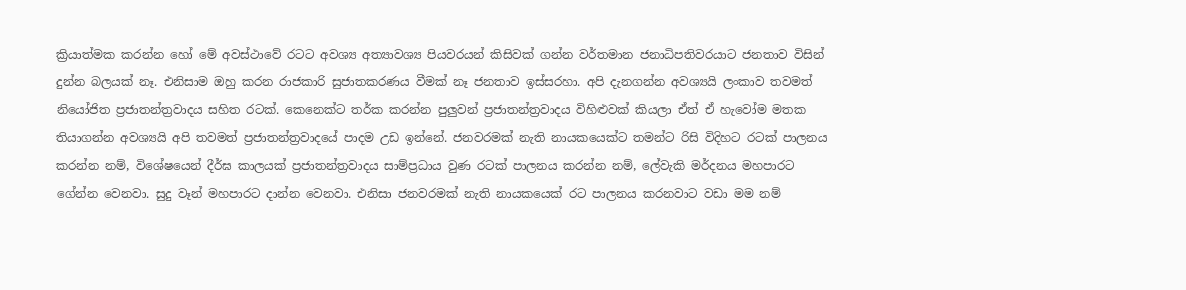ක්‍රියාත්මක කරන්න හෝ මේ අවස්ථාවේ රටට අවශ්‍ය අත්‍යාවශ්‍ය පියවරයන් කිසිවක් ගන්න වර්තමාන ජනාධිපතිවරයාට ජනතාව විසින් දුන්න බලයක් නෑ. එනිසාම ඔහු කරන රාජකාරි සුජාතකරණය වීමක් නෑ ජනතාව ඉස්සරහා. අපි දැනගන්න අවශ්‍යයි ලංකාව තවමත් නියෝජිත ප්‍රජාතන්ත්‍රවාදය සහිත රටක්. කෙනෙක්ට තර්ක කරන්න පුලුවන් ප්‍රජාතන්ත්‍රවාදය විහිළුවක් කියලා ඒත් ඒ හැවෝම මතක තියාගන්න අවශ්‍යයි අපි තවමත් ප්‍රජාතන්ත්‍රවාදයේ පාදම උඩ ඉන්නේ. ජනවරමක් නැති නායකයෙක්ට තමන්ට රිසි විදිහට රටක් පාලනය කරන්න නම්, විශේෂයෙන් දීර්ඝ කාලයක් ප්‍රජාතන්ත්‍රවාදය සාම්ප්‍රධාය වුණ රටක් පාලනය කරන්න නම්, ලේවැකි මර්දනය මහපාරට ගේන්න වෙනවා. සුදු වෑන් මහපාරට දාන්න වෙනවා. එනිසා ජනවරමක් නැති නායකයෙක් රට පාලනය කරනවාට වඩා මම නම්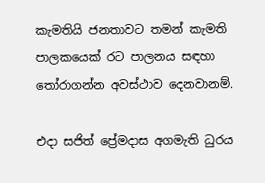කැමතියි ජනතාවට තමන් කැමති පාලකයෙක් රට පාලනය සඳහා තෝරාගන්න අවස්ථාව දෙනවානම්.

එදා සජිත් ප්‍රේමදාස අගමැති ධුරය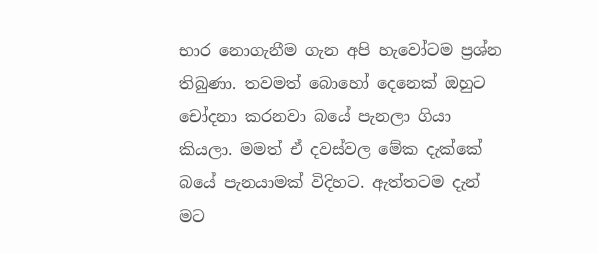භාර නොගැනීම ගැන අපි හැවෝටම ප්‍රශ්න තිබුණා. තවමත් බොහෝ දෙනෙක් ඔහුට චෝදනා කරනවා බයේ පැනලා ගියා කියලා. මමත් ඒ දවස්වල මේක දැක්කේ බයේ පැනයාමක් විදිහට. ඇත්තටම දැන් මට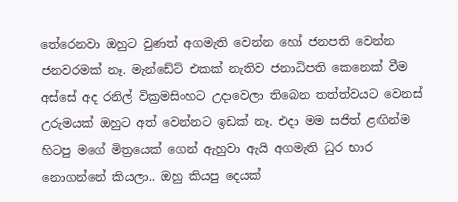තේරෙනවා ඔහුට වුණත් අගමැති වෙන්න හෝ ජනපති වෙන්න ජනවරමක් නෑ. මැන්ඩේට් එකක් නැතිව ජනාධිපති කෙනෙක් වීම අස්සේ අද රනිල් වික්‍රමසිංහට උදාවෙලා තිබෙන තත්ත්වයට වෙනස් උරුමයක් ඔහුට අත් වෙන්නට ඉඩක් නෑ. එදා මම සජිත් ළඟින්ම හිටපු මගේ මිත්‍රයෙක් ගෙන් ඇහුවා ඇයි අගමැති ධුර භාර නොගන්නේ කියලා.. ඔහු කියපු දෙයක්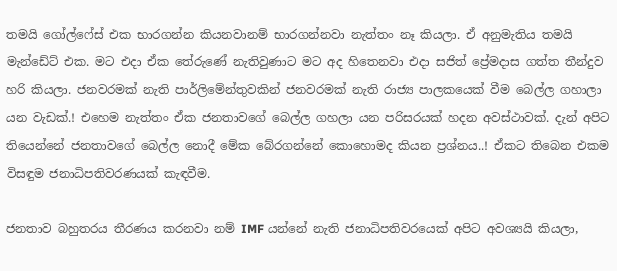තමයි ගෝල්ෆේස් එක භාරගන්න කියනවානම් භාරගන්නවා නැත්තං නෑ කියලා. ඒ අනුමැතිය තමයි මැන්ඩේට් එක. මට එදා ඒක තේරුණේ නැතිවුණාට මට අද හිතෙනවා එදා සජිත් ප්‍රේමදාස ගත්ත තීන්දුව හරි කියලා. ජනවරමක් නැති පාර්ලිමේන්තුවකින් ජනවරමක් නැති රාජ්‍ය පාලකයෙක් වීම බෙල්ල ගහාලා යන වැඩක්.! එහෙම නැත්තං ඒක ජනතාවගේ බෙල්ල ගහලා යන පරිසරයක් හදන අවස්ථාවක්. දැන් අපිට තියෙන්නේ ජනතාවගේ බෙල්ල නොදී මේක බේරගන්නේ කොහොමද කියන ප්‍රශ්නය..! ඒකට තිබෙන එකම විසඳුම ජනාධිපතිවරණයක් කැඳවීම.

ජනතාව බහුතරය තීරණය කරනවා නම් IMF යන්නේ නැති ජනාධිපතිවරයෙක් අපිට අවශ්‍යයි කියලා,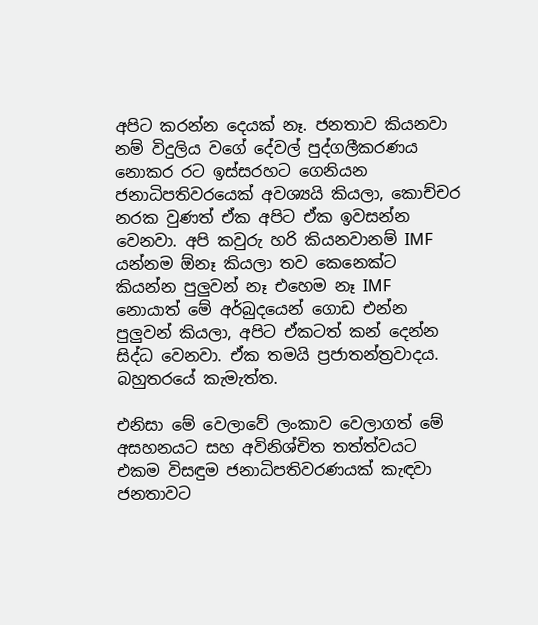අපිට කරන්න දෙයක් නෑ. ජනතාව කියනවා නම් විදුලිය වගේ දේවල් පුද්ගලීකරණය නොකර රට ඉස්සරහට ගෙනියන ජනාධිපතිවරයෙක් අවශ්‍යයි කියලා, කොච්චර නරක වුණත් ඒක අපිට ඒක ඉවසන්න වෙනවා. අපි කවුරු හරි කියනවානම් IMF යන්නම ඕනෑ කියලා තව කෙනෙක්ට කියන්න පුලුවන් නෑ එහෙම නෑ IMF නොයාත් මේ අර්බුදයෙන් ගොඩ එන්න පුලුවන් කියලා, අපිට ඒකටත් කන් දෙන්න සිද්ධ වෙනවා. ඒක තමයි ප්‍රජාතන්ත්‍රවාදය. බහුතරයේ කැමැත්ත.

එනිසා මේ වෙලාවේ ලංකාව වෙලාගත් මේ අසහනයට සහ අවිනිශ්චිත තත්ත්වයට එකම විසඳුම ජනාධිපතිවරණයක් කැඳවා ජනතාවට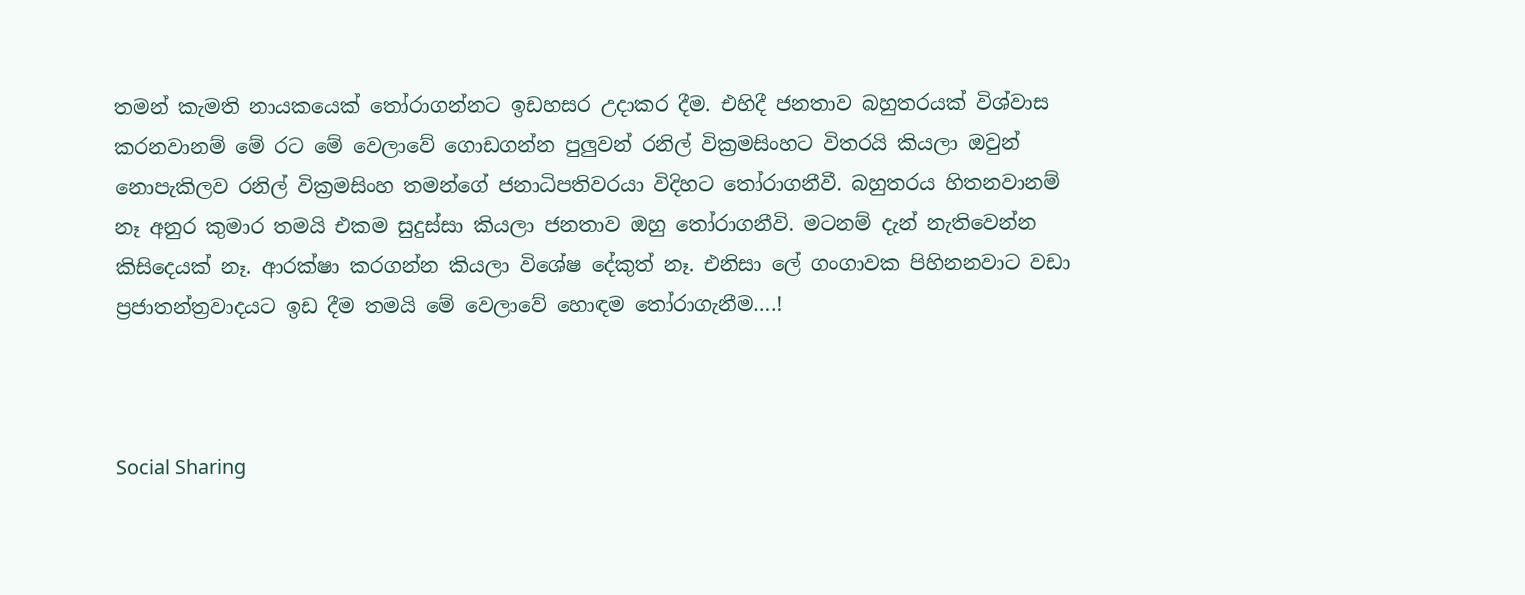තමන් කැමති නායකයෙක් තෝරාගන්නට ඉඩහසර උදාකර දීම. එහිදී ජනතාව බහුතරයක් විශ්වාස කරනවානම් මේ රට මේ වෙලාවේ ගොඩගන්න පුලුවන් රනිල් වික්‍රමසිංහට විතරයි කියලා ඔවුන් නොපැකිලව රනිල් වික්‍රමසිංහ තමන්ගේ ජනාධිපතිවරයා විදිහට තෝරාගනීවී. බහුතරය හිතනවානම් නෑ අනුර කුමාර තමයි එකම සුදුස්සා කියලා ජනතාව ඔහු තෝරාගනීවි. මටනම් දැන් නැතිවෙන්න කිසිදෙයක් නෑ. ආරක්ෂා කරගන්න කියලා විශේෂ දේකුත් නෑ. එනිසා ලේ ගංගාවක පිහිනනවාට වඩා ප්‍රජාතන්ත්‍රවාදයට ඉඩ දීම තමයි මේ වෙලාවේ හොඳම තෝරාගැනීම….!



Social Sharing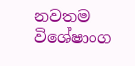නවතම විශේෂාංග